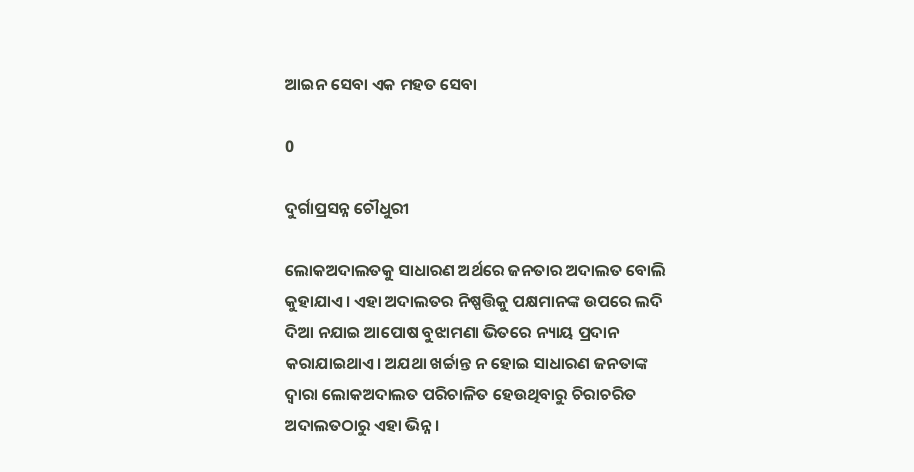ଆଇନ ସେବା ଏକ ମହତ ସେବା

0

ଦୁର୍ଗାପ୍ରସନ୍ନ ଚୌଧୁରୀ

ଲୋକଅଦାଲତକୁ ସାଧାରଣ ଅର୍ଥରେ ଜନତାର ଅଦାଲତ ବୋଲି କୁହାଯାଏ। ଏହା ଅଦାଲତର ନିଷ୍ପତ୍ତିକୁ ପକ୍ଷମାନଙ୍କ ଉପରେ ଲଦି ଦିଆ ନଯାଇ ଆପୋଷ ବୁଝାମଣା ଭିତରେ ନ୍ୟାୟ ପ୍ରଦାନ କରାଯାଇଥାଏ। ଅଯଥା ଖର୍ଚ୍ଚାନ୍ତ ନ ହୋଇ ସାଧାରଣ ଜନତାଙ୍କ ଦ୍ବାରା ଲୋକଅଦାଲତ ପରିଚାଳିତ ହେଉଥିବାରୁ ଚିରାଚରିତ ଅଦାଲତଠାରୁ ଏହା ଭିନ୍ନ।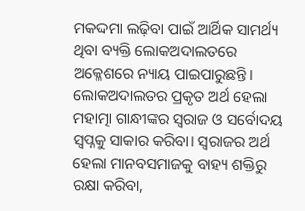ମକଦ୍ଦମା ଲଢ଼ିବା ପାଇଁ ଆର୍ଥିକ ସାମର୍ଥ୍ୟ ଥିବା ବ୍ୟକ୍ତି ଲୋକଅଦାଲତରେ ଅକ୍ଳେଶରେ ନ୍ୟାୟ ପାଇପାରୁଛନ୍ତି।
ଲୋକଅଦାଲତର ପ୍ରକୃତ ଅର୍ଥ ହେଲା ମହାତ୍ମା ଗାନ୍ଧୀଙ୍କର ସ୍ବରାଜ ଓ ସର୍ବୋଦୟ ସ୍ବପ୍ନକୁ ସାକାର କରିବା। ସ୍ବରାଜର ଅର୍ଥ ହେଲା ମାନବସମାଜକୁ ବାହ୍ୟ ଶକ୍ତିରୁ ରକ୍ଷା କରିବା,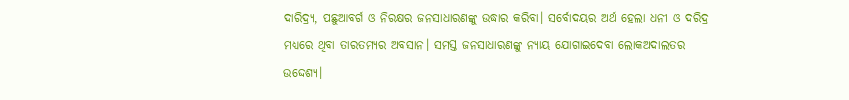ଦାରିଦ୍ର୍ୟ, ପଛୁଆବର୍ଗ ଓ ନିରକ୍ଷର ଜନସାଧାରଣଙ୍କୁ ଉଦ୍ଧାର କରିବା। ସର୍ବୋଦୟର ଅର୍ଥ ହେଲା ଧନୀ ଓ ଦରିଦ୍ର ମଧ୍ୟରେ ଥିବା ତାରତମ୍ୟର ଅବସାନ। ସମସ୍ତ ଜନସାଧାରଣଙ୍କୁ ନ୍ୟାୟ ଯୋଗାଇଦେବା ଲୋକଅଦାଲତର ଉଦ୍ଦେଶ୍ୟ।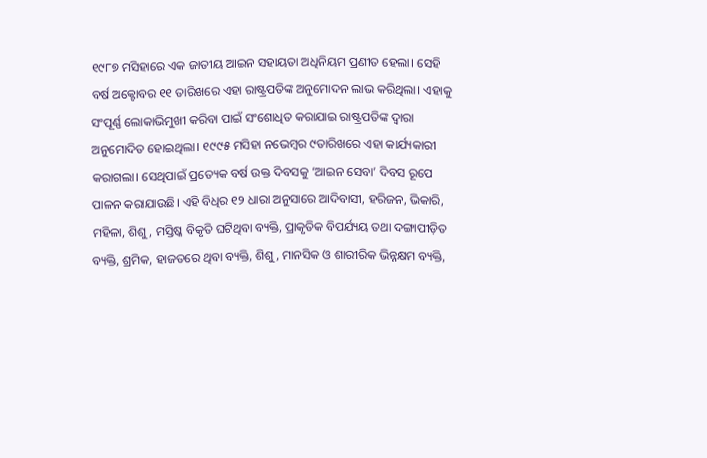୧୯୮୭ ମସିହାରେ ଏକ ଜାତୀୟ ଆଇନ ସହାୟତା ଅଧିନିୟମ ପ୍ରଣୀତ ହେଲା। ସେହି ବର୍ଷ ଅକ୍ଟୋବର ୧୧ ତାରିଖରେ ଏହା ରାଷ୍ଟ୍ରପତିଙ୍କ ଅନୁମୋଦନ ଲାଭ କରିଥିଲା। ଏହାକୁ ସଂପୂର୍ଣ୍ଣ ଲୋକାଭିମୁଖୀ କରିବା ପାଇଁ ସଂଶୋଧିତ କରାଯାଇ ରାଷ୍ଟ୍ରପତିଙ୍କ ଦ୍ବାରା ଅନୁମୋଦିତ ହୋଇଥିଲା। ୧୯୯୫ ମସିହା ନଭେମ୍ବର ୯ତାରିଖରେ ଏହା କାର୍ଯ୍ୟକାରୀ କରାଗଲା। ସେଥିପାଇଁ ପ୍ରତ୍ୟେକ ବର୍ଷ ଉକ୍ତ ଦିବସକୁ ‘ଆଇନ ସେବା’ ଦିବସ ରୂପେ ପାଳନ କରାଯାଉଛି। ଏହି ବିଧିର ୧୨ ଧାରା ଅନୁସାରେ ଆଦିବାସୀ, ହରିଜନ, ଭିକାରି, ମହିଳା, ଶିଶୁ, ମସ୍ତିଷ୍କ ବିକୃତି ଘଟିଥିବା ବ୍ୟକ୍ତି, ପ୍ରାକୃତିକ ବିପର୍ଯ୍ୟୟ ତଥା ଦଙ୍ଗାପୀଡ଼ିତ ବ୍ୟକ୍ତି, ଶ୍ରମିକ, ହାଜତରେ ଥିବା ବ୍ୟକ୍ତି, ଶିଶୁ, ମାନସିକ ଓ ଶାରୀରିକ ଭିନ୍ନକ୍ଷମ ବ୍ୟକ୍ତି,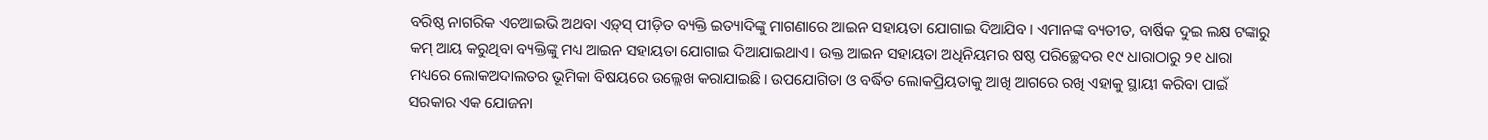ବରିଷ୍ଠ ନାଗରିକ ଏଚଆଇଭି ଅଥବା ଏଡ଼୍‌ସ୍‌ ପୀଡ଼ିତ ବ୍ୟକ୍ତି ଇତ୍ୟାଦିଙ୍କୁ ମାଗଣାରେ ଆଇନ ସହାୟତା ଯୋଗାଇ ଦିଆଯିବ। ଏମାନଙ୍କ ବ୍ୟତୀତ, ବାର୍ଷିକ ଦୁଇ ଲକ୍ଷ ଟଙ୍କାରୁ କମ୍‌ ଆୟ କରୁଥିବା ବ୍ୟକ୍ତିଙ୍କୁ ମଧ୍ୟ ଆଇନ ସହାୟତା ଯୋଗାଇ ଦିଆଯାଇଥାଏ। ଉକ୍ତ ଆଇନ ସହାୟତା ଅଧିନିୟମର ଷଷ୍ଠ ପରିଚ୍ଛେଦର ୧୯ ଧାରାଠାରୁ ୨୧ ଧାରା ମଧ୍ୟରେ ଲୋକଅଦାଲତର ଭୂମିକା ବିଷୟରେ ଉଲ୍ଲେଖ କରାଯାଇଛି। ଉପଯୋଗିତା ଓ ବର୍ଦ୍ଧିତ ଲୋକପ୍ରିୟତାକୁ ଆଖି ଆଗରେ ରଖି ଏହାକୁ ସ୍ଥାୟୀ କରିବା ପାଇଁ ସରକାର ଏକ ଯୋଜନା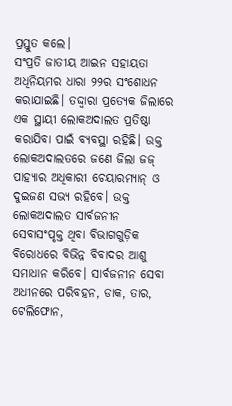ପ୍ରସ୍ତୁତ କଲେ।
ସଂପ୍ରତି ଜାତୀୟ ଆଇନ ସହାୟତା ଅଧିନିୟମର ଧାରା ୨୨ର ସଂଶୋଧନ କରାଯାଇଛି। ତଦ୍ଦ୍ବାରା ପ୍ରତ୍ୟେକ ଜିଲାରେ ଏକ ସ୍ଥାୟୀ ଲୋକଅଦାଲତ ପ୍ରତିଷ୍ଠା କରାଯିବା ପାଇଁ ବ୍ୟବସ୍ଥା ରହିଛି। ଉକ୍ତ ଲୋକଅଦାଲତରେ ଜଣେ ଜିଲା ଜଜ୍‌ ପାହ୍ୟାର ଅଧିକାରୀ ଚେୟାରମ୍ୟାନ୍‌ ଓ ଦୁଇଜଣ ସଭ୍ୟ ରହିବେ। ଉକ୍ତ ଲୋକଅଦାଲତ ସାର୍ବଜନୀନ ସେବାସଂପୃକ୍ତ ଥିବା ବିଭାଗଗୁଡ଼ିକ ବିରୋଧରେ ବିଭିନ୍ନ ବିବାଦର ଆଶୁ ସମାଧାନ କରିବେ। ସାର୍ବଜନୀନ ସେବା ଅଧୀନରେ ପରିବହନ, ଡାକ, ତାର, ଟେଲିଫୋନ,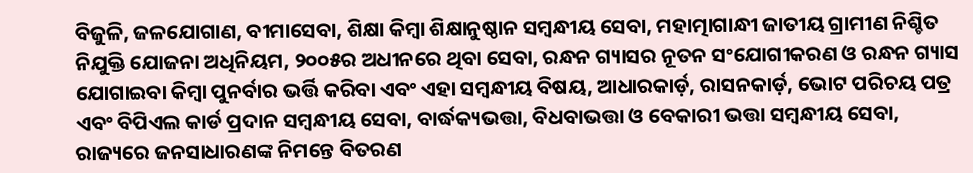ବିଜୁଳି, ଜଳଯୋଗାଣ, ବୀମାସେବା, ଶିକ୍ଷା କିମ୍ବା ଶିକ୍ଷାନୁଷ୍ଠାନ ସମ୍ବନ୍ଧୀୟ ସେବା, ମହାତ୍ମାଗାନ୍ଧୀ ଜାତୀୟ ଗ୍ରାମୀଣ ନିଶ୍ଚିତ ନିଯୁକ୍ତି ଯୋଜନା ଅଧିନିୟମ, ୨୦୦୫ର ଅଧୀନରେ ଥିବା ସେବା, ରନ୍ଧନ ଗ୍ୟାସର ନୂତନ ସଂଯୋଗୀକରଣ ଓ ରନ୍ଧନ ଗ୍ୟାସ ଯୋଗାଇବା କିମ୍ବା ପୁନର୍ବାର ଭର୍ତ୍ତି କରିବା ଏବଂ ଏହା ସମ୍ବନ୍ଧୀୟ ବିଷୟ, ଆଧାରକାର୍ଡ଼, ରାସନକାର୍ଡ଼, ଭୋଟ ପରିଚୟ ପତ୍ର ଏବଂ ବିପିଏଲ କାର୍ଡ ପ୍ରଦାନ ସମ୍ବନ୍ଧୀୟ ସେବା, ବାର୍ଦ୍ଧକ୍ୟଭତ୍ତା, ବିଧବାଭତ୍ତା ଓ ବେକାରୀ ଭତ୍ତା ସମ୍ବନ୍ଧୀୟ ସେବା, ରାଜ୍ୟରେ ଜନସାଧାରଣଙ୍କ ନିମନ୍ତେ ବିତରଣ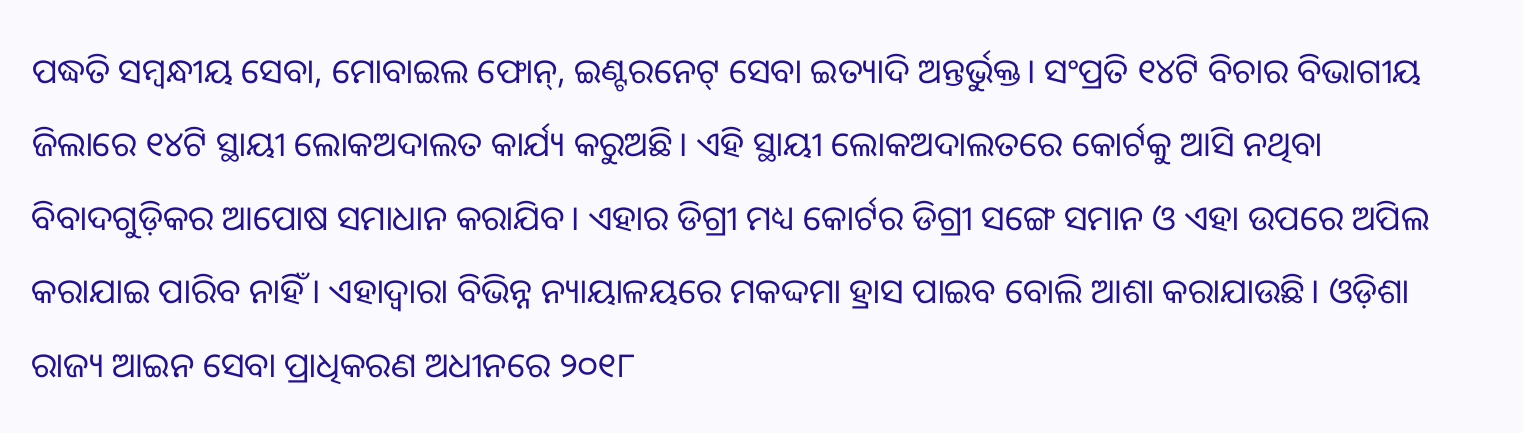ପଦ୍ଧତି ସମ୍ବନ୍ଧୀୟ ସେବା, ମୋବାଇଲ ଫୋନ୍‌, ଇଣ୍ଟରନେଟ୍‌ ସେବା ଇତ୍ୟାଦି ଅନ୍ତର୍ଭୁକ୍ତ। ସଂପ୍ରତି ୧୪ଟି ବିଚାର ବିଭାଗୀୟ ଜିଲାରେ ୧୪ଟି ସ୍ଥାୟୀ ଲୋକଅଦାଲତ କାର୍ଯ୍ୟ କରୁଅଛି। ଏହି ସ୍ଥାୟୀ ଲୋକଅଦାଲତରେ କୋର୍ଟକୁ ଆସି ନଥିବା ବିବାଦଗୁଡ଼ିକର ଆପୋଷ ସମାଧାନ କରାଯିବ। ଏହାର ଡିଗ୍ରୀ ମଧ୍ୟ କୋର୍ଟର ଡିଗ୍ରୀ ସଙ୍ଗେ ସମାନ ଓ ଏହା ଉପରେ ଅପିଲ କରାଯାଇ ପାରିବ ନାହିଁ। ଏହାଦ୍ବାରା ବିଭିନ୍ନ ନ୍ୟାୟାଳୟରେ ମକଦ୍ଦମା ହ୍ରାସ ପାଇବ ବୋଲି ଆଶା କରାଯାଉଛି। ଓଡ଼ିଶା ରାଜ୍ୟ ଆଇନ ସେବା ପ୍ରାଧିକରଣ ଅଧୀନରେ ୨୦୧୮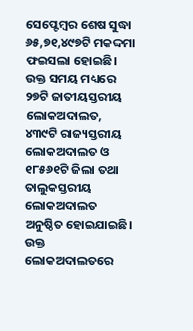ସେପ୍ଟେମ୍ବର ଶେଷ ସୁଦ୍ଧା ୬୫,୭୧,୪୯୭ଟି ‌ମକଦ୍ଦମା ଫଇସଲା ହୋଇଛି। ଉକ୍ତ ସମୟ ମଧ୍ୟରେ ୨୭ଟି ଜାତୀୟସ୍ତରୀୟ ଲୋକଅଦାଲତ, ୪୩୯ଟି ରାଜ୍ୟସ୍ତରୀୟ ଲୋକଅଦାଲତ ଓ ୧୮୫୬୧ଟି ଜିଲା ତଥା ତାଲୁକସ୍ତରୀୟ ଲୋକଅଦାଲତ ଅନୁଷ୍ଠିତ ହୋଇଯାଇଛି। ଉକ୍ତ ଲୋକଅଦାଲତରେ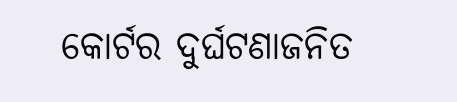କୋର୍ଟର ଦୁର୍ଘଟଣାଜନିତ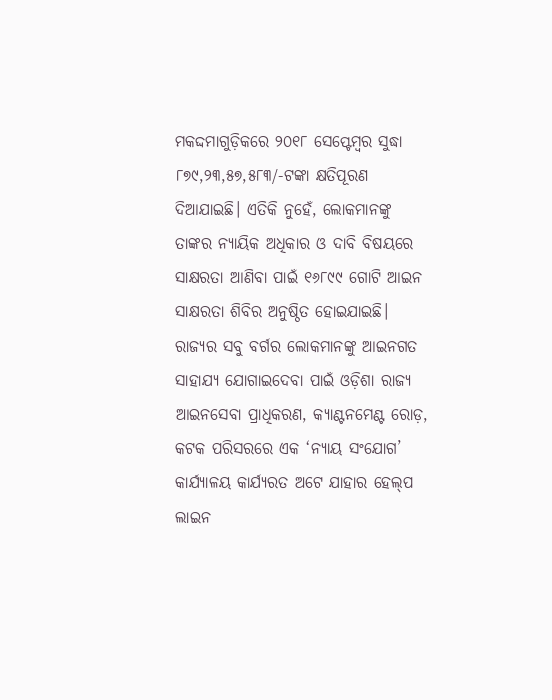ମକଦ୍ଦମାଗୁଡ଼ିକରେ ୨୦୧୮ ସେପ୍ଟେମ୍ବର ସୁଦ୍ଧା ୮୭୯,୨୩,୫୭,୫୮୩/-ଟଙ୍କା କ୍ଷତିପୂରଣ ଦିଆଯାଇଛି। ଏତିକି ନୁହେଁ, ଲୋକମାନଙ୍କୁ ତାଙ୍କର ନ୍ୟାୟିକ ଅଧିକାର ଓ ଦାବି ବିଷୟରେ ସାକ୍ଷରତା ଆଣିବା ପାଇଁ ୧୬୮୯୯ ଗୋଟି ଆଇନ ସାକ୍ଷରତା ଶିବିର ଅନୁଷ୍ଠିତ ହୋଇଯାଇଛି।
ରାଜ୍ୟର ସବୁ ବର୍ଗର ଲୋକମାନଙ୍କୁ ଆଇନଗତ ସାହାଯ୍ୟ ଯୋଗାଇଦେବା ପାଇଁ ଓଡ଼ିଶା ରାଜ୍ୟ ଆଇନସେବା ପ୍ରାଧିକରଣ, କ୍ୟାଣ୍ଟନମେଣ୍ଟ ରୋଡ଼, କଟକ ପରିସରରେ ଏକ ‘ନ୍ୟାୟ ସଂଯୋଗ’ କାର୍ଯ୍ୟାଳୟ କାର୍ଯ୍ୟରତ ଅଟେ ଯାହାର ହେଲ୍‌ପ ଲାଇନ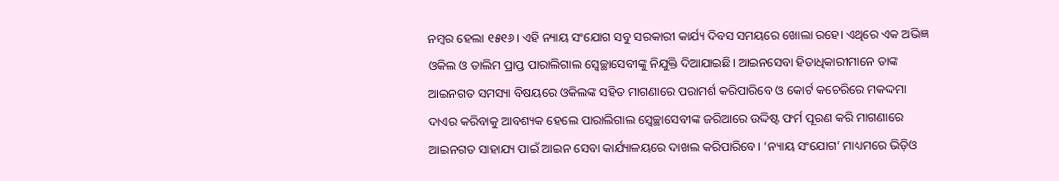ନମ୍ବର ହେଲା ୧୫୧୬। ଏହି ନ୍ୟାୟ ସଂଯୋଗ ସବୁ ସରକାରୀ କାର୍ଯ୍ୟ ଦିବସ ସମୟରେ ଖୋଲା ରହେ। ଏଥିରେ ଏକ ଅଭିଜ୍ଞ ଓକିଲ ଓ ତାଲିମ ପ୍ରାପ୍ତ ପାରାଲିଗାଲ ସ୍ବେଚ୍ଛାସେବୀଙ୍କୁ ନିଯୁକ୍ତି ଦିଆଯାଇଛି। ଆଇନସେବା ହିତାଧିକାରୀମାନେ ତାଙ୍କ ଆଇନଗତ ସମସ୍ୟା ବିଷୟରେ ଓକିଲଙ୍କ ସହିତ ମାଗଣାରେ ପରାମର୍ଶ କରିପାରିବେ ଓ କୋର୍ଟ କଚେରିରେ ମକଦ୍ଦମା ଦାଏର କରିବାକୁ ଆବଶ୍ୟକ ହେଲେ ପାରାଲିଗାଲ ସ୍ବେଚ୍ଛାସେବୀଙ୍କ ଜରିଆରେ ଉଦ୍ଦିଷ୍ଟ ଫର୍ମ ପୂରଣ କରି ମାଗଣାରେ ଆଇନଗତ ସାହାଯ୍ୟ ପାଇଁ ଆଇନ ସେବା କାର୍ଯ୍ୟାଳୟରେ ଦାଖଲ କରିପାରିବେ। ‘ନ୍ୟାୟ ସଂଯୋଗ’ ମାଧ୍ୟମରେ ଭିଡ଼ିଓ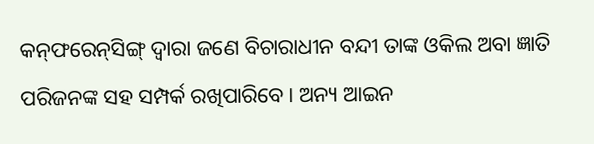କନ୍‌ଫରେନ୍‌ସିଙ୍ଗ୍‌ ଦ୍ବାରା ଜଣେ ବିଚାରାଧୀନ ବନ୍ଦୀ ତାଙ୍କ ଓକିଲ ଅବା ଜ୍ଞାତି ପରିଜନଙ୍କ ସହ ସମ୍ପର୍କ ରଖିପାରିବେ। ଅନ୍ୟ ଆଇନ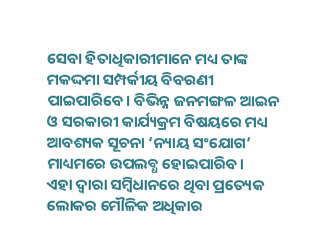ସେବା ହିତାଧିକାରୀମାନେ ମଧ୍ୟ ତାଙ୍କ ମକଦ୍ଦମା ସମ୍ପର୍କୀୟ ବିବରଣୀ ପାଇପାରିବେ। ବିଭିନ୍ନ ଜନମଙ୍ଗଳ ଆଇନ ଓ ସରକାରୀ କାର୍ଯ୍ୟକ୍ରମ ବିଷୟରେ ମଧ୍ୟ ଆବଶ୍ୟକ ସୂଚନା ‘ନ୍ୟାୟ ସଂଯୋଗ’ ମାଧ୍ୟମରେ ଉପଲବ୍ଧ ହୋଇପାରିବ।
ଏହା ଦ୍ବାରା ସମ୍ବିଧାନରେ ଥିବା ପ୍ରତ୍ୟେକ ଲୋକର ମୌଳିକ ଅଧିକାର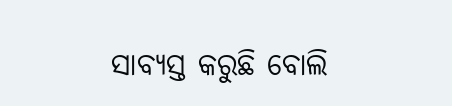ସାବ୍ୟସ୍ତ କରୁଛି ବୋଲି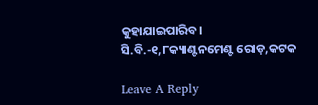କୁହାଯାଇପାରିବ।
ସି.ବି.-୧,୮କ୍ୟାଣ୍ଟନମେଣ୍ଟ ରୋଡ଼,କଟକ

Leave A Reply